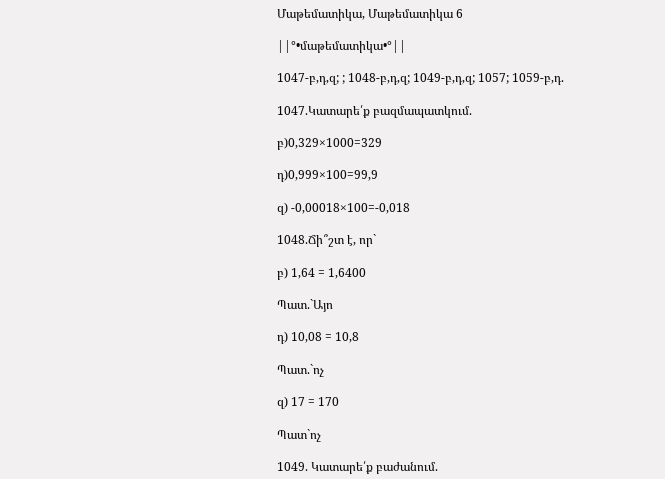Մաթեմատիկա, Մաթեմատիկա 6

||°•մաթեմատիկա•°||

1047-բ,դ,զ; ; 1048-բ,դ,զ; 1049-բ,դ,զ; 1057; 1059-բ,դ.

1047.Կատարե՛ք բազմապատկում.

բ)0,329×1000=329

դ)0,999×100=99,9

զ) -0,00018×100=-0,018

1048.Ճի՞շտ է, որ`

բ) 1,64 = 1,6400

Պատ.`Այո

դ) 10,08 = 10,8

Պատ.`ոչ

զ) 17 = 170

Պատ`ոչ

1049. Կատարե՛ք բաժանում.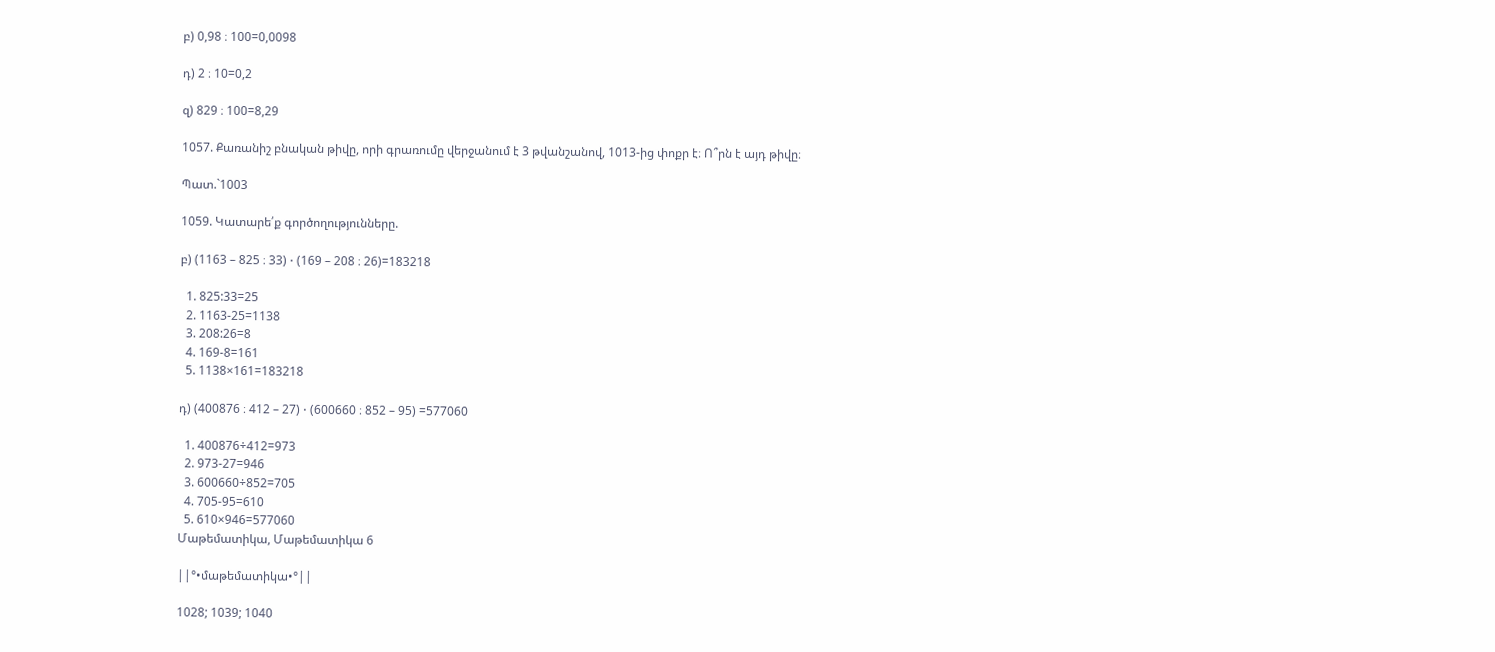բ) 0,98 ։ 100=0,0098

դ) 2 ։ 10=0,2

զ) 829 ։ 100=8,29

1057. Քառանիշ բնական թիվը, որի գրառումը վերջանում է 3 թվանշանով, 1013‐ից փոքր է։ Ո՞րն է այդ թիվը։

Պատ.`1003

1059. Կատարե՛ք գործողությունները.

բ) (1163 – 825 ։ 33) ⋅ (169 – 208 ։ 26)=183218

  1. 825:33=25
  2. 1163-25=1138
  3. 208:26=8
  4. 169-8=161
  5. 1138×161=183218

դ) (400876 ։ 412 – 27) ⋅ (600660 ։ 852 – 95) =577060

  1. 400876÷412=973
  2. 973-27=946
  3. 600660÷852=705
  4. 705-95=610
  5. 610×946=577060
Մաթեմատիկա, Մաթեմատիկա 6

||°•մաթեմատիկա•°||

1028; 1039; 1040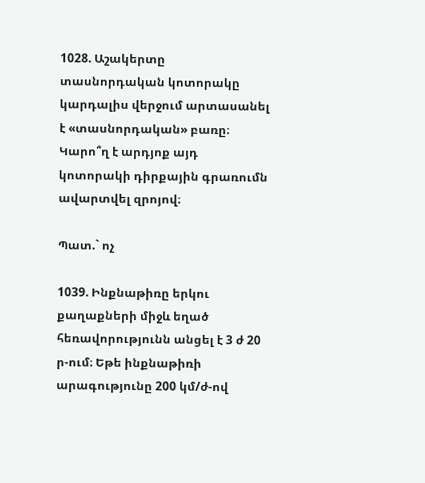1028. Աշակերտը տասնորդական կոտորակը կարդալիս վերջում արտասանել է «տասնորդական» բառը։ Կարո՞ղ է արդյոք այդ կոտորակի դիրքային գրառումն ավարտվել զրոյով։

Պատ.` ոչ

1039. Ինքնաթիռը երկու քաղաքների միջև եղած հեռավորությունն անցել է 3 ժ 20 ր‐ում։ Եթե ինքնաթիռի արագությունը 200 կմ/ժ‐ով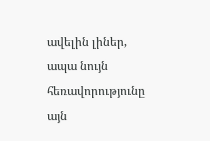ավելին լիներ, ապա նույն հեռավորությունը այն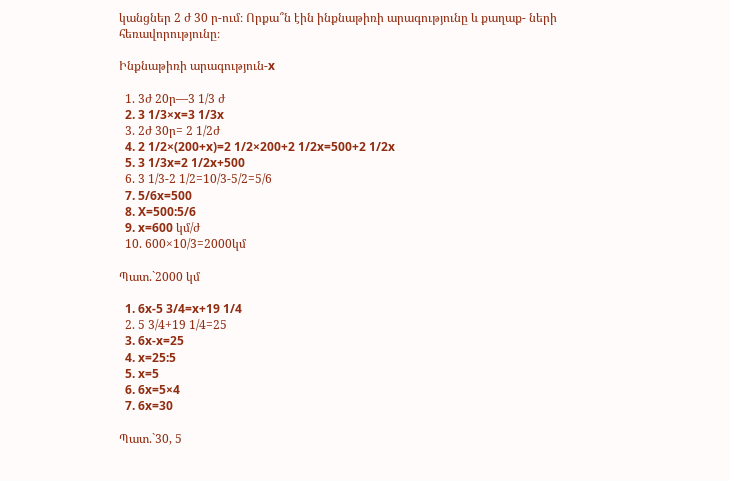կանցներ 2 ժ 30 ր‐ում։ Որքա՞ն էին ինքնաթիռի արագությունը և քաղաք- ների հեռավորությունը։

Ինքնաթիռի արագություն-x

  1. 3ժ 20ր—3 1/3 ժ
  2. 3 1/3×x=3 1/3x
  3. 2ժ 30ր= 2 1/2ժ
  4. 2 1/2×(200+x)=2 1/2×200+2 1/2x=500+2 1/2x
  5. 3 1/3x=2 1/2x+500
  6. 3 1/3-2 1/2=10/3-5/2=5/6
  7. 5/6x=500
  8. X=500:5/6
  9. x=600 կմ/ժ
  10. 600×10/3=2000կմ

Պատ.`2000 կմ

  1. 6x-5 3/4=x+19 1/4
  2. 5 3/4+19 1/4=25
  3. 6x-x=25
  4. x=25:5
  5. x=5
  6. 6x=5×4
  7. 6x=30

Պատ.`30, 5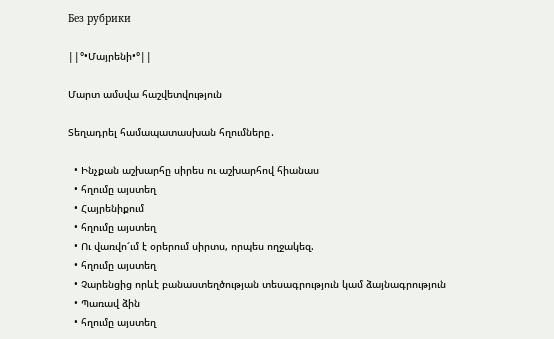Без рубрики

||°•Մայրենի•°||

Մարտ ամսվա հաշվետվություն

Տեղադրել համապատասխան հղումները․

  • Ինչքան աշխարհը սիրես ու աշխարհով հիանաս
  • հղումը այստեղ
  • Հայրենիքում
  • հղումը այստեղ
  • Ու վառվո՜ւմ է օրերում սիրտս, որպես ողջակեզ.
  • հղումը այստեղ
  • Չարենցից որևէ բանաստեղծության տեսագրություն կամ ձայնագրություն
  • Պառավ ձին
  • հղումը այստեղ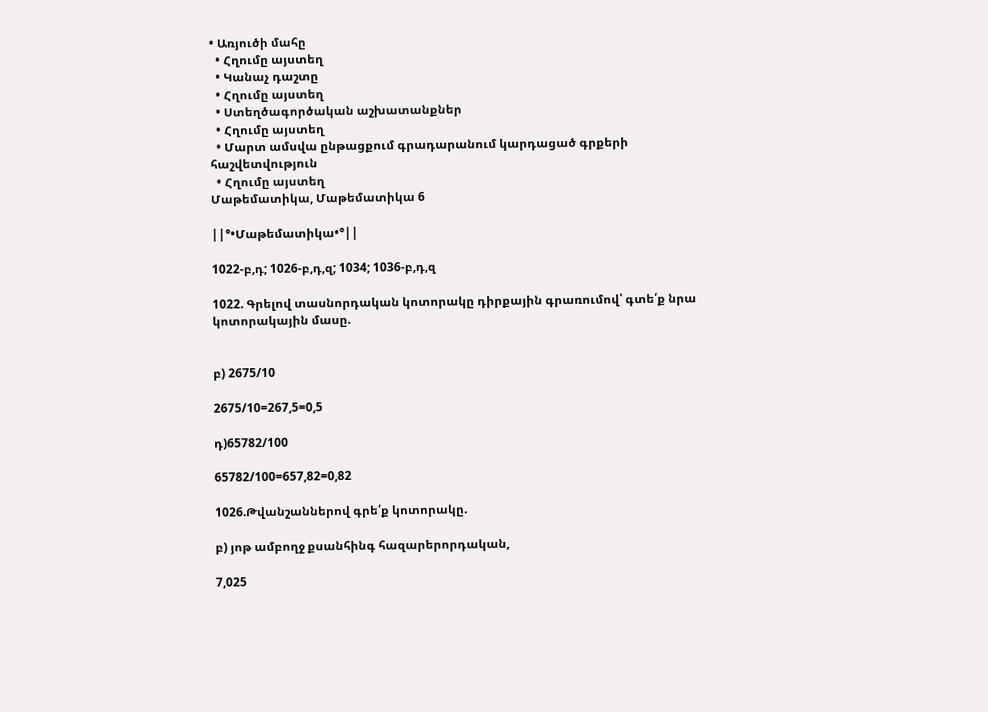• Առյուծի մահը
  • Հղումը այստեղ
  • Կանաչ դաշտը
  • Հղումը այստեղ
  • Ստեղծագործական աշխատանքներ
  • Հղումը այստեղ
  • Մարտ ամսվա ընթացքում գրադարանում կարդացած գրքերի հաշվետվություն
  • Հղումը այստեղ
Մաթեմատիկա, Մաթեմատիկա 6

||°•Մաթեմատիկա•°||

1022-բ,դ; 1026-բ,դ,զ; 1034; 1036-բ,դ,զ

1022. Գրելով տասնորդական կոտորակը դիրքային գրառումով՝ գտե՛ք նրա կոտորակային մասը.


բ) 2675/10

2675/10=267,5=0,5

դ)65782/100

65782/100=657,82=0,82

1026.Թվանշաններով գրե՛ք կոտորակը.

բ) յոթ ամբողջ քսանհինգ հազարերորդական,

7,025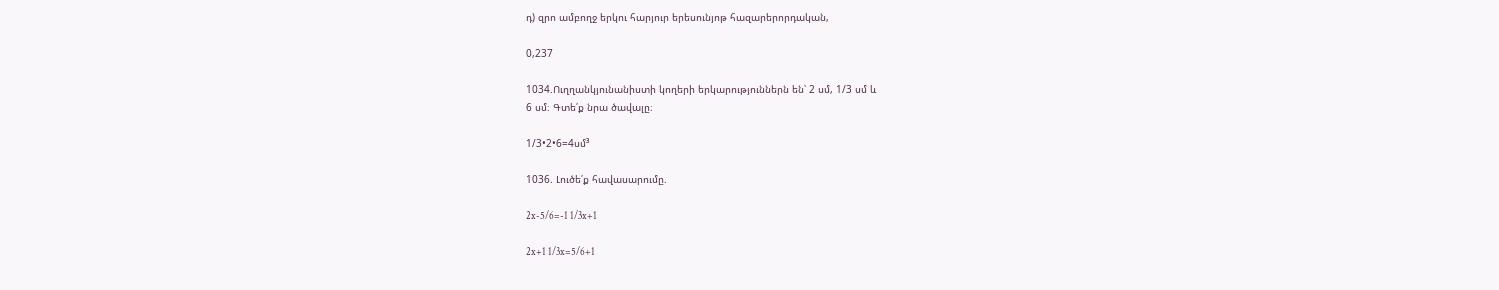դ) զրո ամբողջ երկու հարյուր երեսունյոթ հազարերորդական,

0,237

1034.Ուղղանկյունանիստի կողերի երկարություններն են՝ 2 սմ, 1/3 սմ և
6 սմ։ Գտե՛ք նրա ծավալը։

1/3•2•6=4սմ³

1036. Լուծե՛ք հավասարումը.

2x-5/6=-1 1/3x+1

2x+1 1/3x=5/6+1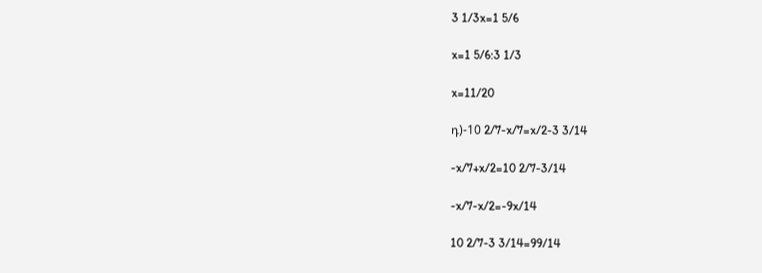3 1/3x=1 5/6

x=1 5/6:3 1/3

x=11/20

դ)-10 2/7-x/7=x/2-3 3/14

-x/7+x/2=10 2/7-3/14

-x/7-x/2=-9x/14

10 2/7-3 3/14=99/14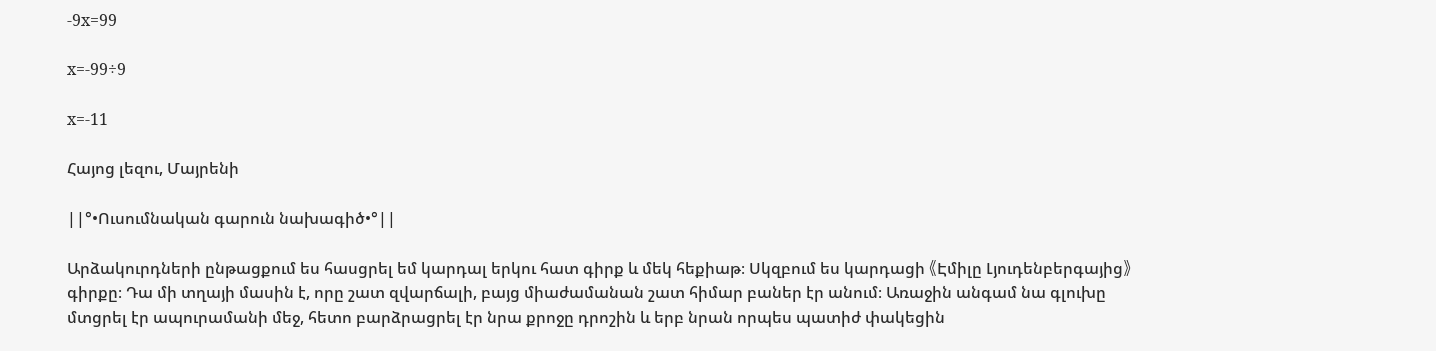-9x=99

x=-99÷9

x=-11

Հայոց լեզու, Մայրենի

||°•Ուսումնական գարուն նախագիծ•°||

Արձակուրդների ընթացքում ես հասցրել եմ կարդալ երկու հատ գիրք և մեկ հեքիաթ։ Սկզբում ես կարդացի 《Էմիլը Լյուդենբերգայից》գիրքը։ Դա մի տղայի մասին է, որը շատ զվարճալի, բայց միաժամանան շատ հիմար բաներ էր անում։ Առաջին անգամ նա գլուխը մտցրել էր ապուրամանի մեջ, հետո բարձրացրել էր նրա քրոջը դրոշին և երբ նրան որպես պատիժ փակեցին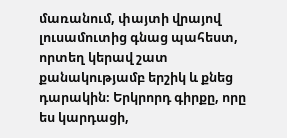մառանում, փայտի վրայով լուսամուտից գնաց պահեստ, որտեղ կերավ շատ քանակությամբ երշիկ և քնեց դարակին։ Երկրորդ գիրքը, որը ես կարդացի,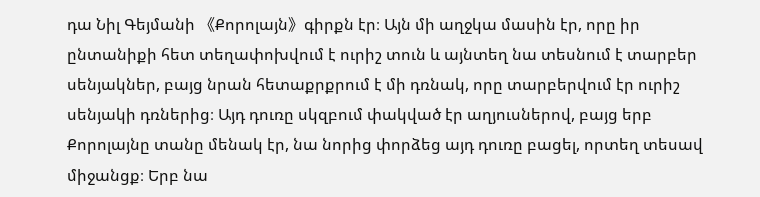դա Նիլ Գեյմանի 《Քորոլայն》գիրքն էր։ Այն մի աղջկա մասին էր, որը իր ընտանիքի հետ տեղափոխվում է ուրիշ տուն և այնտեղ նա տեսնում է տարբեր սենյակներ, բայց նրան հետաքրքրում է մի դռնակ, որը տարբերվում էր ուրիշ սենյակի դռներից։ Այդ դուռը սկզբում փակված էր աղյուսներով, բայց երբ Քորոլայնը տանը մենակ էր, նա նորից փորձեց այդ դուռը բացել, որտեղ տեսավ միջանցք։ Երբ նա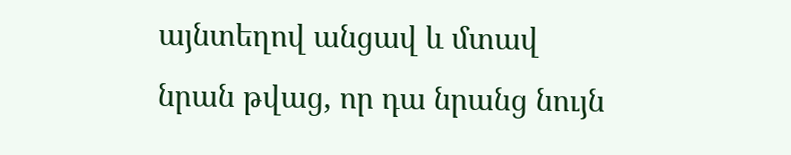այնտեղով անցավ և մտավ նրան թվաց, որ դա նրանց նույն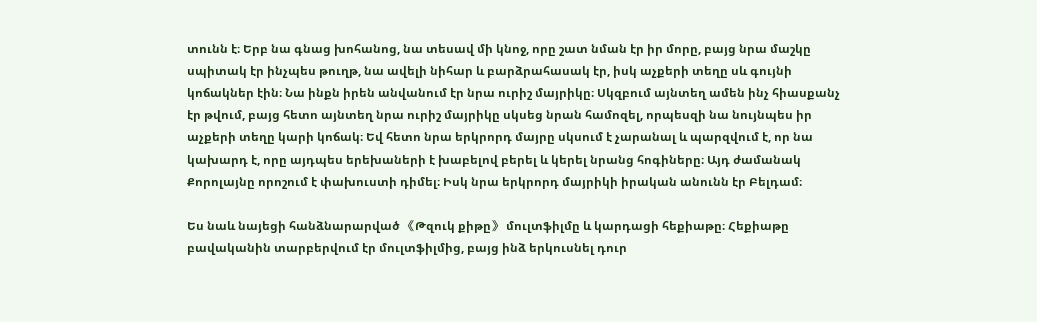տունն է։ Երբ նա գնաց խոհանոց, նա տեսավ մի կնոջ, որը շատ նման էր իր մորը, բայց նրա մաշկը սպիտակ էր ինչպես թուղթ, նա ավելի նիհար և բարձրահասակ էր, իսկ աչքերի տեղը սև գույնի կոճակներ էին։ Նա ինքն իրեն անվանում էր նրա ուրիշ մայրիկը։ Սկզբում այնտեղ ամեն ինչ հիասքանչ էր թվում, բայց հետո այնտեղ նրա ուրիշ մայրիկը սկսեց նրան համոզել, որպեսզի նա նույնպես իր աչքերի տեղը կարի կոճակ։ Եվ հետո նրա երկրորդ մայրը սկսում է չարանալ և պարզվում է, որ նա կախարդ է, որը այդպես երեխաների է խաբելով բերել և կերել նրանց հոգիները։ Այդ ժամանակ Քորոլայնը որոշում է փախուստի դիմել։ Իսկ նրա երկրորդ մայրիկի իրական անունն էր Բելդամ։

Ես նաև նայեցի հանձնարարված 《Թզուկ քիթը》 մուլտֆիլմը և կարդացի հեքիաթը։ Հեքիաթը բավականին տարբերվում էր մուլտֆիլմից, բայց ինձ երկուսնել դուր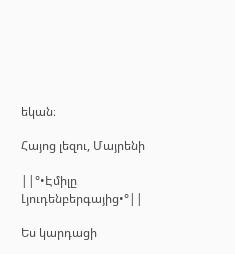եկան։

Հայոց լեզու, Մայրենի

||°•Էմիլը Լյուդենբերգայից•°||

Ես կարդացի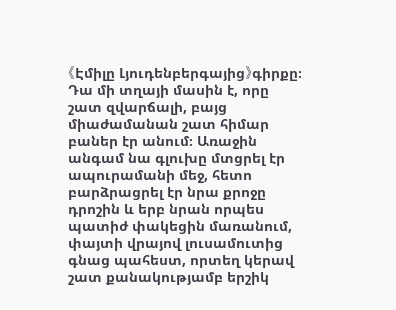《Էմիլը Լյուդենբերգայից》գիրքը։ Դա մի տղայի մասին է, որը շատ զվարճալի, բայց միաժամանան շատ հիմար բաներ էր անում։ Առաջին անգամ նա գլուխը մտցրել էր ապուրամանի մեջ, հետո բարձրացրել էր նրա քրոջը դրոշին և երբ նրան որպես պատիժ փակեցին մառանում, փայտի վրայով լուսամուտից գնաց պահեստ, որտեղ կերավ շատ քանակությամբ երշիկ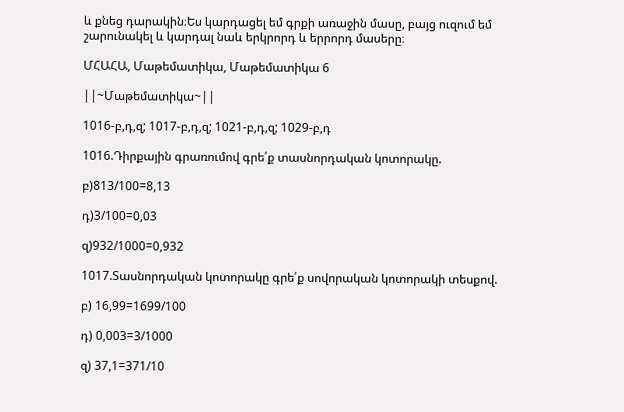և քնեց դարակին։Ես կարդացել եմ գրքի առաջին մասը, բայց ուզում եմ շարունակել և կարդալ նաև երկրորդ և երրորդ մասերը։

ՄՀԱՀԱ, Մաթեմատիկա, Մաթեմատիկա 6

||~Մաթեմատիկա~||

1016-բ,դ,զ; 1017-բ,դ,զ; 1021-բ,դ,զ; 1029-բ,դ

1016.Դիրքային գրառումով գրե՛ք տասնորդական կոտորակը.

բ)813/100=8,13

դ)3/100=0,03

զ)932/1000=0,932

1017.Տասնորդական կոտորակը գրե՛ք սովորական կոտորակի տեսքով.

բ) 16,99=1699/100

դ) 0,003=3/1000

զ) 37,1=371/10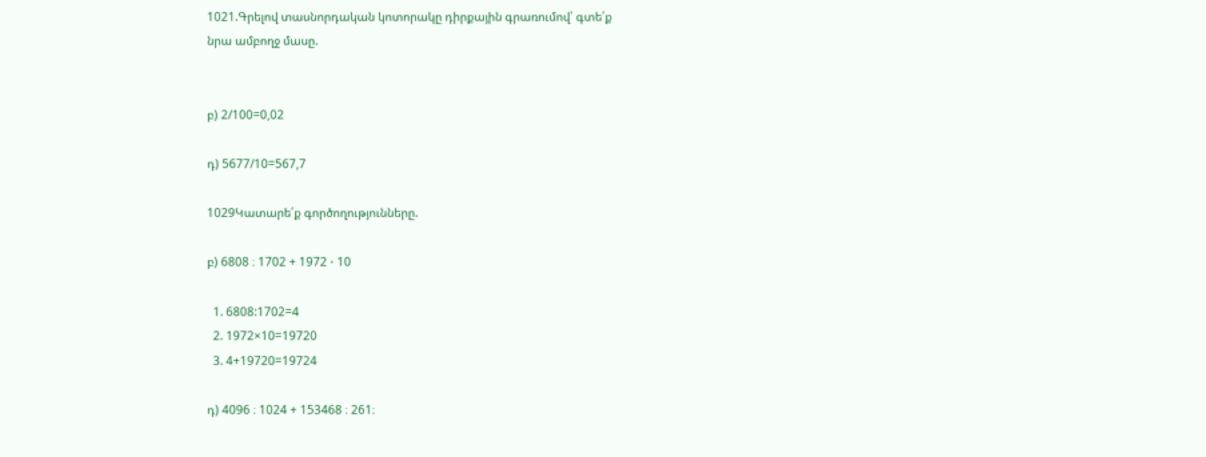1021.Գրելով տասնորդական կոտորակը դիրքային գրառումով՝ գտե՛ք
նրա ամբողջ մասը.


բ) 2/100=0,02

դ) 5677/10=567,7

1029Կատարե՛ք գործողությունները.

բ) 6808 ։ 1702 + 1972 ⋅ 10

  1. 6808:1702=4
  2. 1972×10=19720
  3. 4+19720=19724

դ) 4096 ։ 1024 + 153468 ։ 261։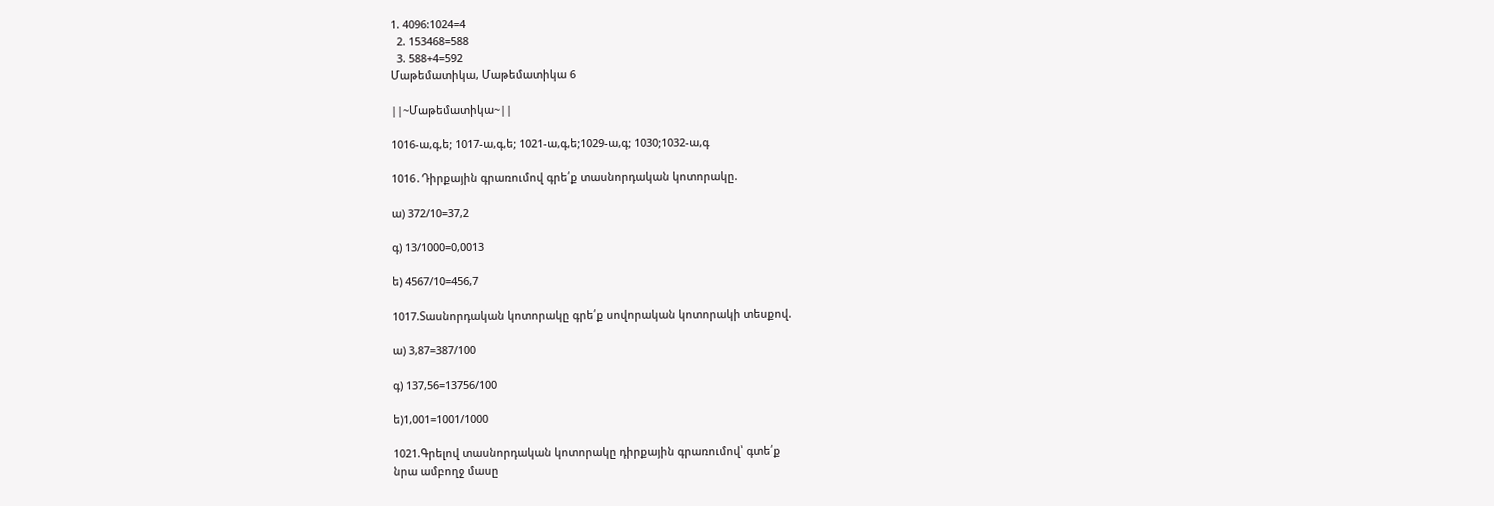1. 4096:1024=4
  2. 153468=588
  3. 588+4=592
Մաթեմատիկա, Մաթեմատիկա 6

||~Մաթեմատիկա~||

1016-ա,գ,ե; 1017-ա,գ,ե; 1021-ա,գ,ե;1029-ա,գ; 1030;1032-ա,գ

1016․Դիրքային գրառումով գրե՛ք տասնորդական կոտորակը.

ա) 372/10=37,2

գ) 13/1000=0,0013

ե) 4567/10=456,7

1017.Տասնորդական կոտորակը գրե՛ք սովորական կոտորակի տեսքով.

ա) 3,87=387/100

գ) 137,56=13756/100

ե)1,001=1001/1000

1021.Գրելով տասնորդական կոտորակը դիրքային գրառումով՝ գտե՛ք
նրա ամբողջ մասը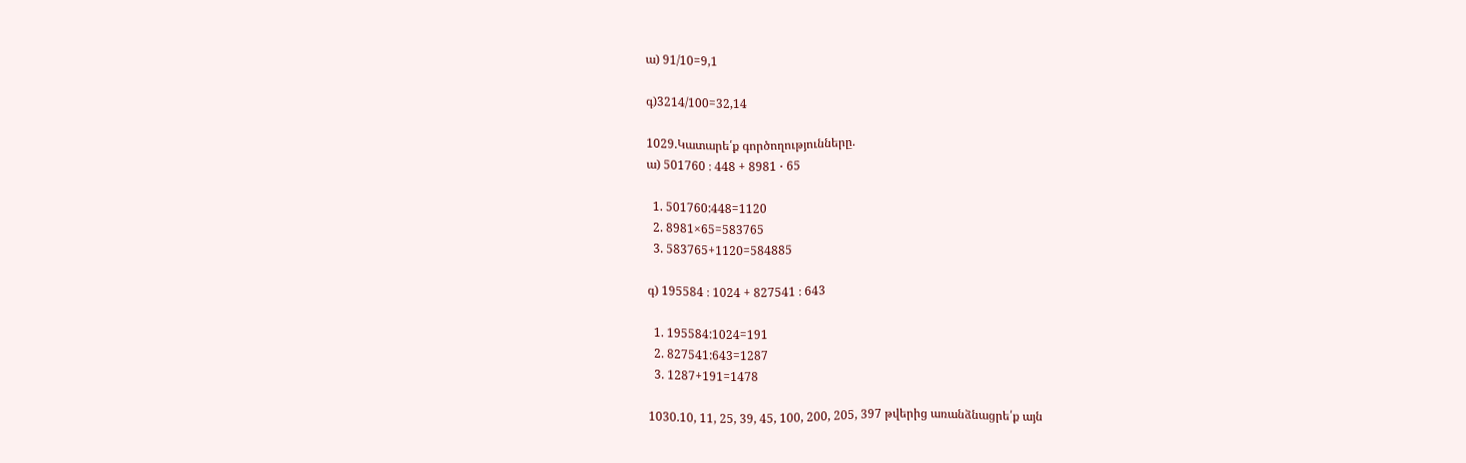ա) 91/10=9,1

գ)3214/100=32,14

1029.Կատարե՛ք գործողությունները.
ա) 501760 ։ 448 + 8981 ⋅ 65

  1. 501760:448=1120
  2. 8981×65=583765
  3. 583765+1120=584885

գ) 195584 ։ 1024 + 827541 ։ 643

  1. 195584:1024=191
  2. 827541:643=1287
  3. 1287+191=1478

1030.10, 11, 25, 39, 45, 100, 200, 205, 397 թվերից առանձնացրե՛ք այն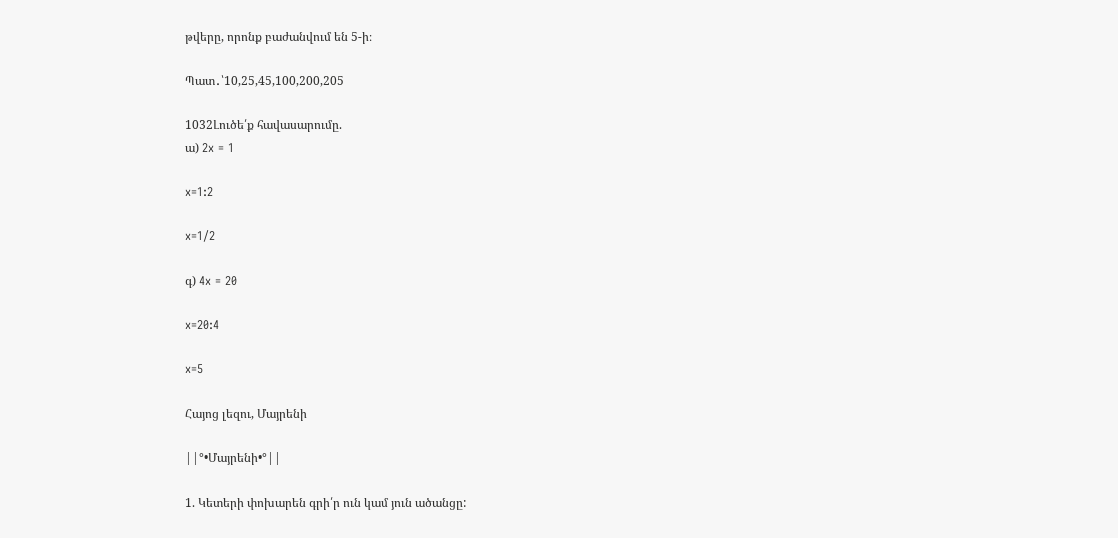թվերը, որոնք բաժանվում են 5‐ի։

Պատ․՝10,25,45,100,200,205

1032Լուծե՛ք հավասարումը.
ա) 2x = 1

x=1:2

x=1/2

գ) 4x = 20

x=20:4

x=5

Հայոց լեզու, Մայրենի

||°•Մայրենի•°||

1. Կետերի փոխարեն գրի՛ր ուն կամ յուն ածանցը: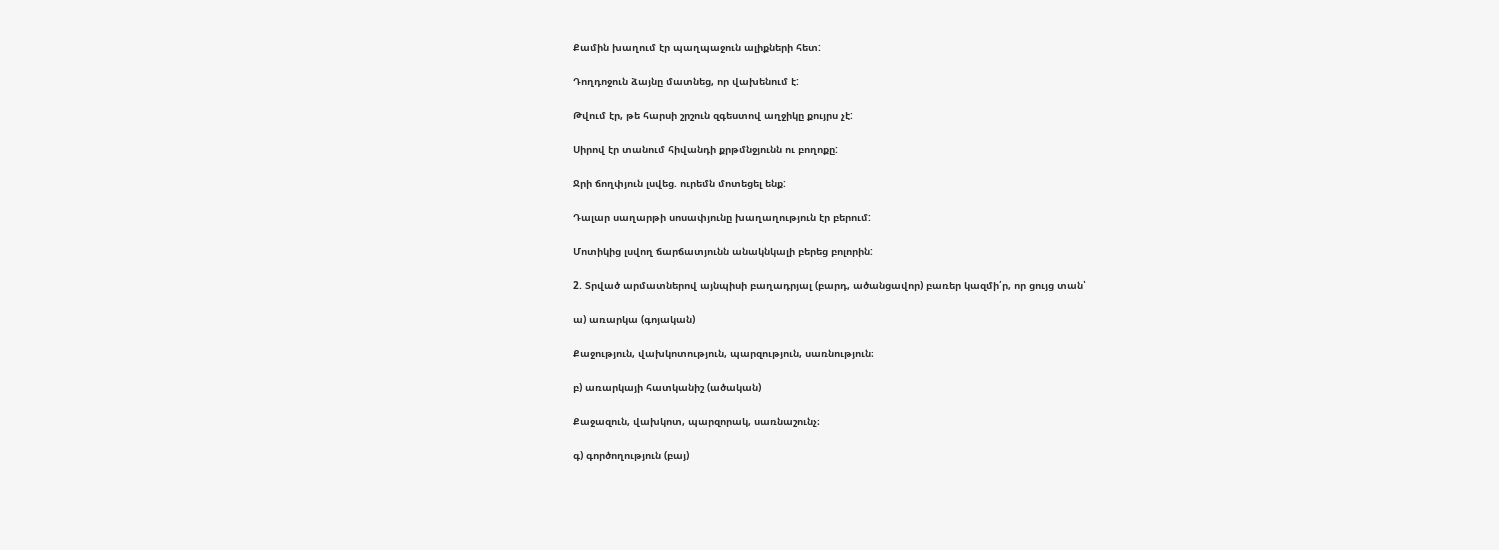Քամին խաղում էր պաղպաջուն ալիքների հետ:

Դողդոջուն ձայնը մատնեց, որ վախենում է:

Թվում էր, թե հարսի շրշուն զգեստով աղջիկը քույրս չէ:

Սիրով էր տանում հիվանդի քրթմնջյունն ու բողոքը:

Ջրի ճողփյուն լսվեց. ուրեմն մոտեցել ենք:

Դալար սաղարթի սոսափյունը խաղաղություն էր բերում:

Մոտիկից լսվող ճարճատյունն անակնկալի բերեց բոլորին:

2. Տրված արմատներով այնպիսի բաղադրյալ (բարդ, ածանցավոր) բառեր կազմի՛ր, որ ցույց տան՝

ա) առարկա (գոյական)

Քաջություն, վախկոտություն, պարզություն, սառնություն։

բ) առարկայի հատկանիշ (ածական)

Քաջազուն, վախկոտ, պարզորակ, սառնաշունչ։

գ) գործողություն (բայ)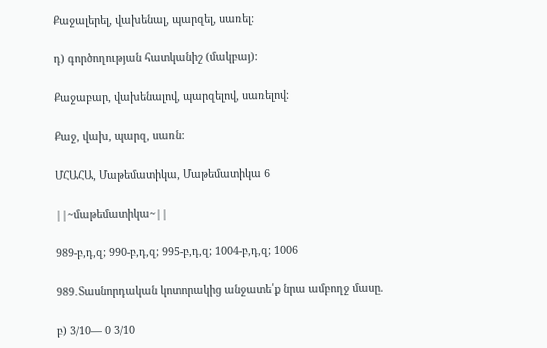Քաջալերել, վախենալ, պարզել, սառել։

դ) գործողության հատկանիշ (մակբայ):

Քաջաբար, վախենալով, պարզելով, սառելով։

Քաջ, վախ, պարզ, սառն:

ՄՀԱՀԱ, Մաթեմատիկա, Մաթեմատիկա 6

||~մաթեմատիկա~||

989-բ,դ,զ; 990-բ,դ,զ; 995-բ,դ,զ; 1004-բ,դ,զ; 1006

989․Տասնորդական կոտորակից անջատե՛ք նրա ամբողջ մասը.

բ) 3/10— 0 3/10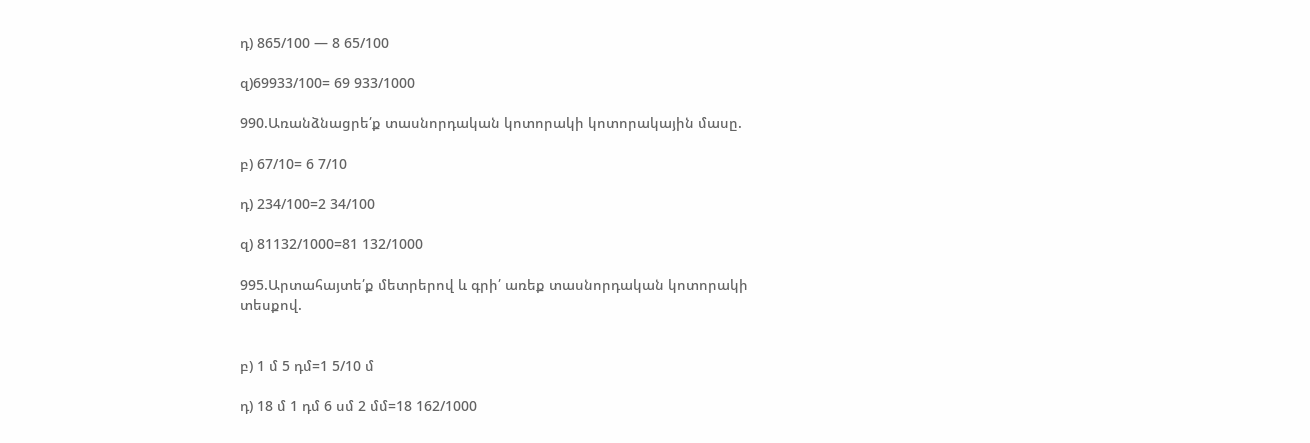դ) 865/100 — 8 65/100

զ)69933/100= 69 933/1000

990.Առանձնացրե՛ք տասնորդական կոտորակի կոտորակային մասը.

բ) 67/10= 6 7/10

դ) 234/100=2 34/100

զ) 81132/1000=81 132/1000

995.Արտահայտե՛ք մետրերով և գրի՛ առեք տասնորդական կոտորակի
տեսքով.


բ) 1 մ 5 դմ=1 5/10 մ

դ) 18 մ 1 դմ 6 սմ 2 մմ=18 162/1000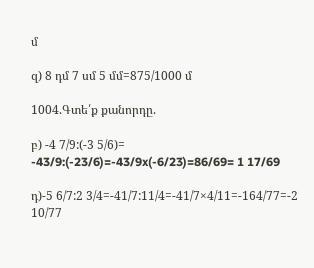մ

զ) 8 դմ 7 սմ 5 մմ=875/1000 մ

1004.Գտե՛ք քանորդը.

բ) -4 7/9:(-3 5/6)= -43/9:(-23/6)=-43/9x(-6/23)=86/69= 1 17/69

դ)-5 6/7:2 3/4=-41/7:11/4=-41/7×4/11=-164/77=-2 10/77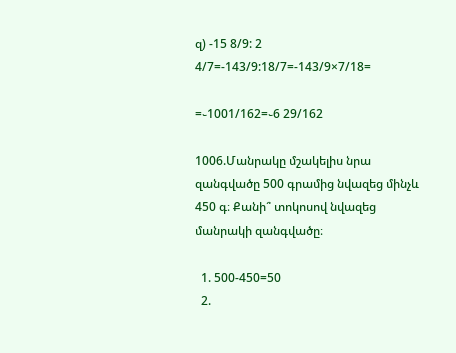զ) -15 8/9: 2 4/7=-143/9:18/7=-143/9×7/18=

=֊1001/162=֊6 29/162

1006.Մանրակը մշակելիս նրա զանգվածը 500 գրամից նվազեց մինչև
450 գ։ Քանի՞ տոկոսով նվազեց մանրակի զանգվածը։

  1. 500-450=50
  2.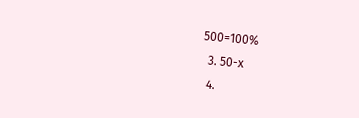500=100%
  3. 50-x
  4.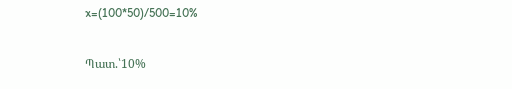x=(100*50)/500=10%

Պատ.՝10%